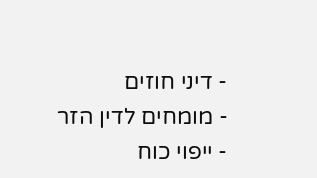- דיני חוזים
- מומחים לדין הזר
- ייפוי כוח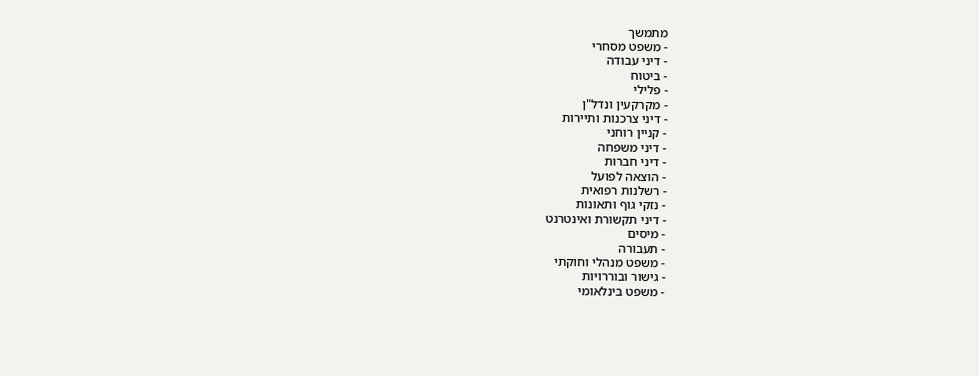מתמשך
- משפט מסחרי
- דיני עבודה
- ביטוח
- פלילי
- מקרקעין ונדל"ן
- דיני צרכנות ותיירות
- קניין רוחני
- דיני משפחה
- דיני חברות
- הוצאה לפועל
- רשלנות רפואית
- נזקי גוף ותאונות
- דיני תקשורת ואינטרנט
- מיסים
- תעבורה
- משפט מנהלי וחוקתי
- גישור ובוררויות
- משפט בינלאומי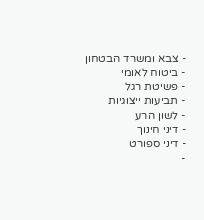- צבא ומשרד הבטחון
- ביטוח לאומי
- פשיטת רגל
- תביעות ייצוגיות
- לשון הרע
- דיני חינוך
- דיני ספורט
-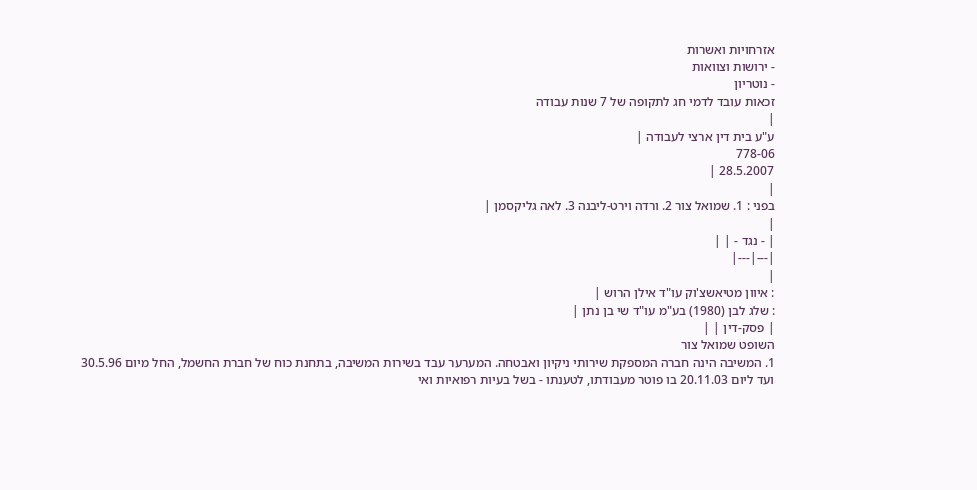אזרחויות ואשרות
- ירושות וצוואות
- נוטריון
זכאות עובד לדמי חג לתקופה של 7 שנות עבודה
|
ע"ע בית דין ארצי לעבודה |
778-06
28.5.2007 |
|
בפני : 1. שמואל צור 2. ורדה וירט-ליבנה 3. לאה גליקסמן |
|
| - נגד - | |
|---|---|
|
: איוון מטיאשצ'וק עו"ד אילן הרוש |
: שלג לבן (1980) בע"מ עו"ד שי בן נתן |
| פסק-דין | |
השופט שמואל צור
1. המשיבה הינה חברה המספקת שירותי ניקיון ואבטחה. המערער עבד בשירות המשיבה, בתחנת כוח של חברת החשמל, החל מיום 30.5.96 ועד ליום 20.11.03 בו פוטר מעבודתו, לטענתו - בשל בעיות רפואיות ואי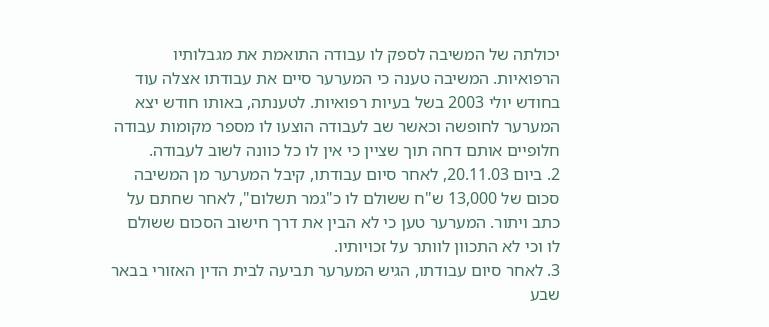יכולתה של המשיבה לספק לו עבודה התואמת את מגבלותיו הרפואיות. המשיבה טענה כי המערער סיים את עבודתו אצלה עוד בחודש יולי 2003 בשל בעיות רפואיות. לטענתה, באותו חודש יצא המערער לחופשה וכאשר שב לעבודה הוצעו לו מספר מקומות עבודה חלופיים אותם דחה תוך שציין כי אין לו כל כוונה לשוב לעבודה.
2. ביום 20.11.03, לאחר סיום עבודתו, קיבל המערער מן המשיבה סכום של 13,000 ש"ח ששולם לו כ"גמר תשלום", לאחר שחתם על כתב ויתור. המערער טען כי לא הבין את דרך חישוב הסכום ששולם לו וכי לא התכוון לוותר על זכויותיו.
3. לאחר סיום עבודתו, הגיש המערער תביעה לבית הדין האזורי בבאר שבע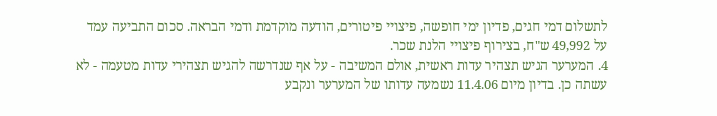לתשלום דמי חגים, פדיון ימי חופשה, פיצויי פיטורים, הודעה מוקדמת ודמי הבראה. סכום התביעה עמד על 49,992 ש"ח, בצירוף פיצויי הלנת שכר.
4. המערער הגיש תצהיר עדות ראשית, אולם המשיבה - על אף שנדרשה להגיש תצהירי עדות מטעמה - לא עשתה כן. בדיון מיום 11.4.06 נשמעה עדותו של המערער ונקבע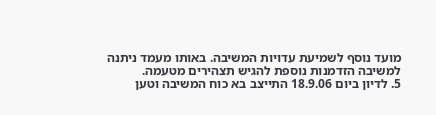מועד נוסף לשמיעת עדויות המשיבה. באותו מעמד ניתנה למשיבה הזדמנות נוספת להגיש תצהירים מטעמה.
5. לדיון ביום 18.9.06 התייצב בא כוח המשיבה וטען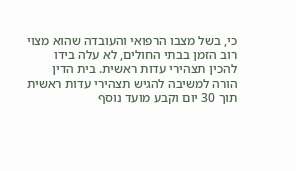כי, בשל מצבו הרפואי והעובדה שהוא מצוי רוב הזמן בבתי החולים, לא עלה בידו להכין תצהירי עדות ראשית. בית הדין הורה למשיבה להגיש תצהירי עדות ראשית תוך 30 יום וקבע מועד נוסף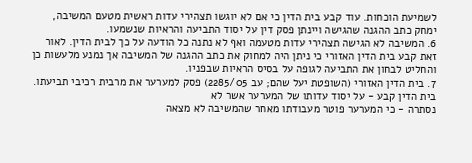לשמיעת הוכחות. עוד קבע בית הדין כי אם לא יוגשו תצהירי עדות ראשית מטעם המשיבה, ימחק כתב ההגנה שהגישה ויינתן פסק דין על יסוד התביעה והראיות שנשמעו.
6. המשיבה לא הגישה תצהירי עדות מטעמה ואף לא נתנה כל הודעה על כך לבית הדין. לאור זאת קבע בית הדין האזורי כי ניתן היה למחוק את כתב ההגנה של המשיבה אך נמנע מלעשות כן והחליט לבחון את התביעה לגופה על בסיס הראיות שבפניו.
7. בית הדין האזורי (השופטת יעל שהם; עב 2285/05) פסק למערער את מרבית רכיבי תביעתו. בית הדין קבע - על יסוד עדותו של המערער אשר לא
נסתרה - כי המערער פוטר מעבודתו מאחר שהמשיבה לא מצאה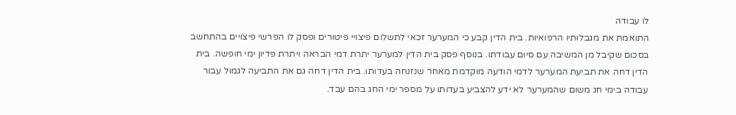לו עבודה
התואמת את מגבלותיו הרפואיות. בית הדין קבע כי המערער זכאי לתשלום פיצויי פיטורים ופסק לו הפרשי פיצויים בהתחשב בסכום שקיבל מן המשיבה עם סיום עבודתו. בנוסף פסק בית הדין למערער יתרת דמי הבראה ויתרת פדיון ימי חופשה. בית הדין דחה את תביעת המערער לדמי הודעה מוקדמת מאחר שנזנחה בעדותו. בית הדין דחה גם את התביעה לגמול עבור עבודה בימי חג משום שהמערער לא ידע להצביע בעדותו על מספר ימי החג בהם עבד.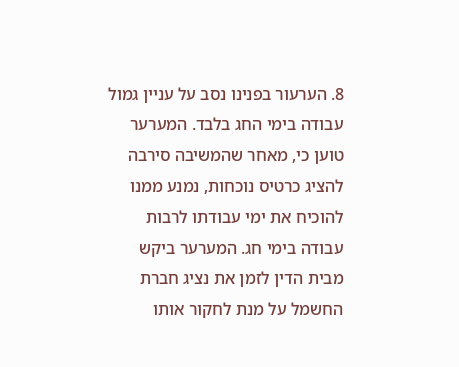8. הערעור בפנינו נסב על עניין גמול עבודה בימי החג בלבד. המערער טוען כי, מאחר שהמשיבה סירבה להציג כרטיס נוכחות, נמנע ממנו להוכיח את ימי עבודתו לרבות עבודה בימי חג. המערער ביקש מבית הדין לזמן את נציג חברת החשמל על מנת לחקור אותו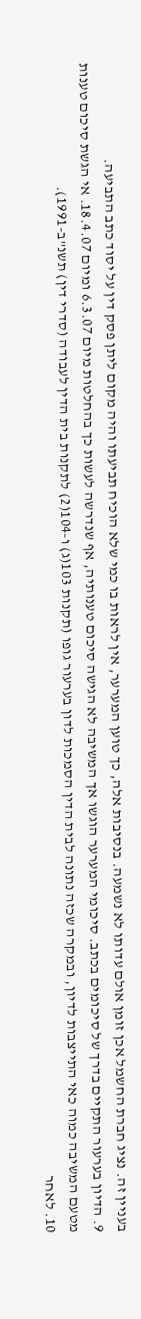בעניין זה. נציג חברת החשמל אכן זומן אולם עדותו לא נשמעה. בנסיבות אלה, כך טוען המערער, אין לראות בו כמי שלא הוכיח תביעתו והיה מקום ליתן פסק דין על יסוד כתב התביעה.
9. הדיון בערעור התקיים בדרך של סיכומים בכתב. סיכומי המערער הוגשו אך המשיבה לא הגישה סיכום טענותיה, אף שנדרשה לעשות כך בהחלטות מיום 6.3.07 ומיום 18.4.07. אי הגשת סיכום טענות מטעם המשיבה כמוה כאי התייצבות לדיון, ובמקרה שכזה נתונה לבית הדין הסמכות לדון בערעור גופו (תקנות 103(ג) ו-104(2) לתקנות בית הדין לעבודה (סדרי דין) תשנ"ב-1991).
10. לאחר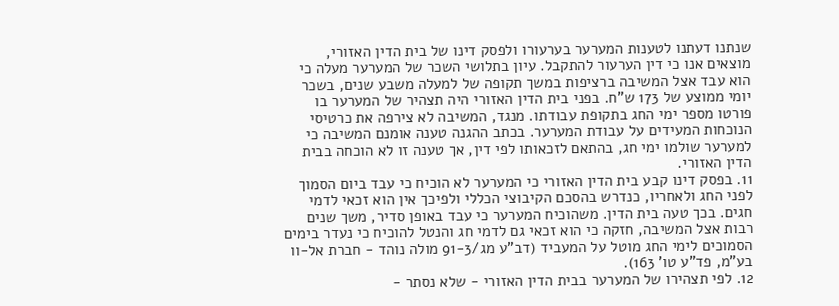שנתנו דעתנו לטענות המערער בערעורו ולפסק דינו של בית הדין האזורי, מוצאים אנו כי דין הערעור להתקבל. עיון בתלושי השכר של המערער מעלה כי הוא עבד אצל המשיבה ברציפות במשך תקופה של למעלה משבע שנים, בשכר יומי ממוצע של 173 ש"ח. בפני בית הדין האזורי היה תצהיר של המערער בו פורטו מספר ימי החג בתקופת עבודתו. מנגד, המשיבה לא צירפה את כרטיסי הנוכחות המעידים על עבודת המערער. בכתב ההגנה טענה אומנם המשיבה כי למערער שולמו ימי חג, בהתאם לזכאותו לפי דין, אך טענה זו לא הוכחה בבית הדין האזורי.
11. בפסק דינו קבע בית הדין האזורי כי המערער לא הוכיח כי עבד ביום הסמוך לפני החג ולאחריו, כנדרש בהסכם הקיבוצי הכללי ולפיכך אין הוא זכאי לדמי חגים. בכך טעה בית הדין. משהוכיח המערער כי עבד באופן סדיר, משך שנים רבות אצל המשיבה, חזקה כי הוא זכאי גם לדמי חג והנטל להוכיח כי נעדר בימים הסמוכים לימי החג מוטל על המעביד (דב"ע מג/91-3 מולה נוהד - חברת אל-וו בע"מ, פד"ע טו' 163).
12. לפי תצהירו של המערער בבית הדין האזורי - שלא נסתר -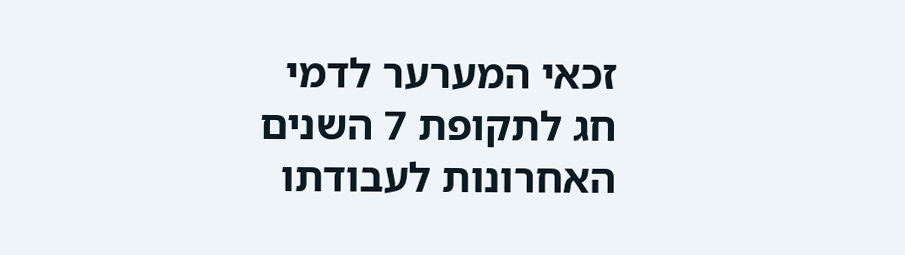זכאי המערער לדמי חג לתקופת 7 השנים האחרונות לעבודתו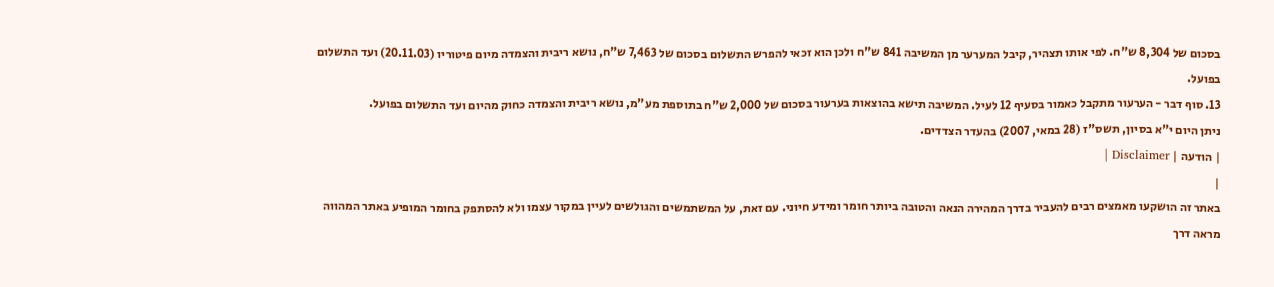בסכום של 8,304 ש"ח. לפי אותו תצהיר, קיבל המערער מן המשיבה 841 ש"ח ולכן הוא זכאי להפרש התשלום בסכום של 7,463 ש"ח, נושא ריבית והצמדה מיום פיטוריו (20.11.03) ועד התשלום בפועל.
13. סוף דבר - הערעור מתקבל כאמור בסעיף 12 לעיל. המשיבה תישא בהוצאות בערעור בסכום של 2,000 ש"ח בתוספת מע"מ, נושא ריבית והצמדה כחוק מהיום ועד התשלום בפועל.
ניתן היום י"א בסיון, תשס"ז (28 במאי, 2007) בהעדר הצדדים.
| הודעה | Disclaimer |
|
באתר זה הושקעו מאמצים רבים להעביר בדרך המהירה הנאה והטובה ביותר חומר ומידע חיוני. עם זאת, על המשתמשים והגולשים לעיין במקור עצמו ולא להסתפק בחומר המופיע באתר המהווה מראה דרך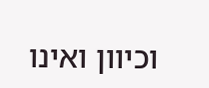וכיוון ואינו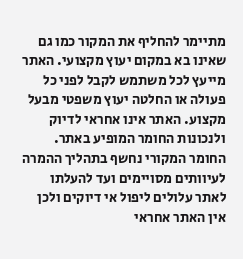מתיימר להחליף את המקור כמו גם שאינו בא במקום יעוץ מקצועי. האתר מייעץ לכל משתמש לקבל לפני כל פעולה או החלטה יעוץ משפטי מבעל מקצוע. האתר אינו אחראי לדיוק ולנכונות החומר המופיע באתר. החומר המקורי נחשף בתהליך ההמרה לעיוותים מסויימים ועד להעלתו לאתר עלולים ליפול אי דיוקים ולכן אין האתר אחראי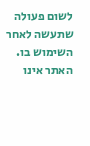לשום פעולה שתעשה לאחר השימוש בו. האתר אינו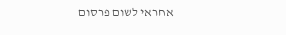אחראי לשום פרסום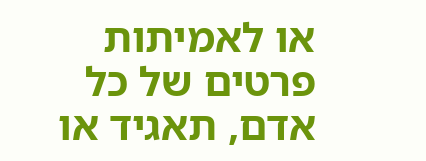או לאמיתות פרטים של כל אדם, תאגיד או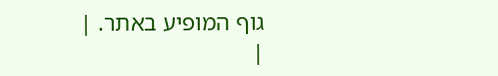גוף המופיע באתר. |
|